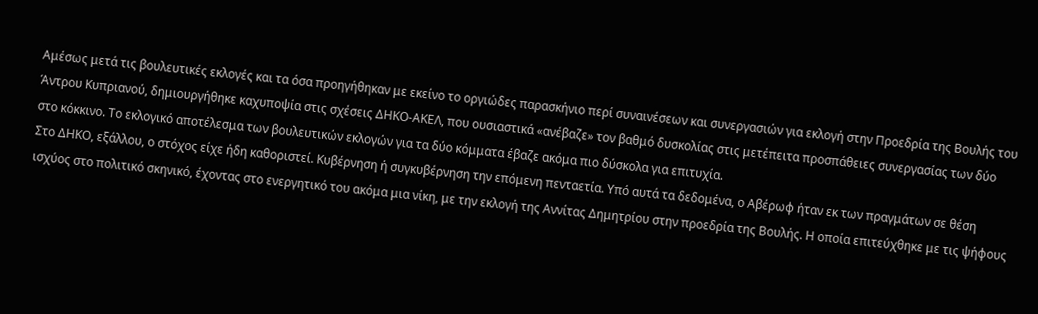Αμέσως μετά τις βουλευτικές εκλογές και τα όσα προηγήθηκαν με εκείνο το οργιώδες παρασκήνιο περί συναινέσεων και συνεργασιών για εκλογή στην Προεδρία της Βουλής του Άντρου Κυπριανού, δημιουργήθηκε καχυποψία στις σχέσεις ΔΗΚΟ-ΑΚΕΛ, που ουσιαστικά «ανέβαζε» τον βαθμό δυσκολίας στις μετέπειτα προσπάθειες συνεργασίας των δύο στο κόκκινο. Το εκλογικό αποτέλεσμα των βουλευτικών εκλογών για τα δύο κόμματα έβαζε ακόμα πιο δύσκολα για επιτυχία.
Στο ΔΗΚΟ, εξάλλου, ο στόχος είχε ήδη καθοριστεί. Κυβέρνηση ή συγκυβέρνηση την επόμενη πενταετία. Υπό αυτά τα δεδομένα, ο Αβέρωφ ήταν εκ των πραγμάτων σε θέση ισχύος στο πολιτικό σκηνικό, έχοντας στο ενεργητικό του ακόμα μια νίκη, με την εκλογή της Αννίτας Δημητρίου στην προεδρία της Βουλής. Η οποία επιτεύχθηκε με τις ψήφους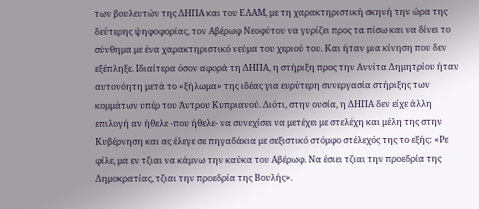των βουλευτών της ΔΗΠΑ και του ΕΛΑΜ, με τη χαρακτηριστική σκηνή την ώρα της δεύτερης ψηφοφορίας, τον Αβέρωφ Νεοφύτου να γυρίζει προς τα πίσω και να δίνει το σύνθημα με ένα χαρακτηριστικό νεύμα του χεριού του. Και ήταν μια κίνηση που δεν εξέπληξε. Ιδιαίτερα όσον αφορά τη ΔΗΠΑ, η στήριξη προς την Αννίτα Δημητρίου ήταν αυτονόητη μετά το «ξήλωμα» της ιδέας για ευρύτερη συνεργασία στήριξης των κομμάτων υπέρ του Άντρου Κυπριανού. Διότι, στην ουσία, η ΔΗΠΑ δεν είχε άλλη επιλογή αν ήθελε -που ήθελε- να συνεχίσει να μετέχει με στελέχη και μέλη της στην Κυβέρνηση και ας έλεγε σε πηγαδάκια με σεξιστικό στόμφο στέλεχός της το εξής: «Ρε φίλε, μα εν τζιαι να κάμνω την καύκα του Αβέρωφ. Να έσιει τζιαι την προεδρία της Δημοκρατίας, τζιαι την προεδρία της Βουλής».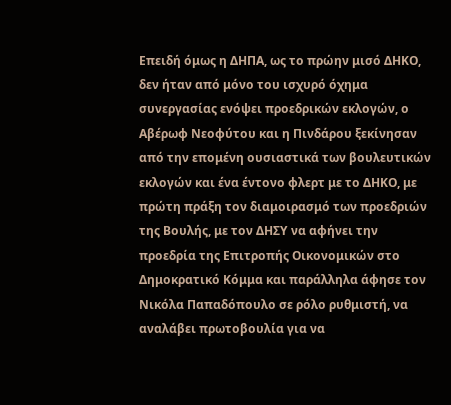Επειδή όμως η ΔΗΠΑ, ως το πρώην μισό ΔΗΚΟ, δεν ήταν από μόνο του ισχυρό όχημα συνεργασίας ενόψει προεδρικών εκλογών, ο Αβέρωφ Νεοφύτου και η Πινδάρου ξεκίνησαν από την επομένη ουσιαστικά των βουλευτικών εκλογών και ένα έντονο φλερτ με το ΔΗΚΟ, με πρώτη πράξη τον διαμοιρασμό των προεδριών της Βουλής, με τον ΔΗΣΥ να αφήνει την προεδρία της Επιτροπής Οικονομικών στο Δημοκρατικό Κόμμα και παράλληλα άφησε τον Νικόλα Παπαδόπουλο σε ρόλο ρυθμιστή, να αναλάβει πρωτοβουλία για να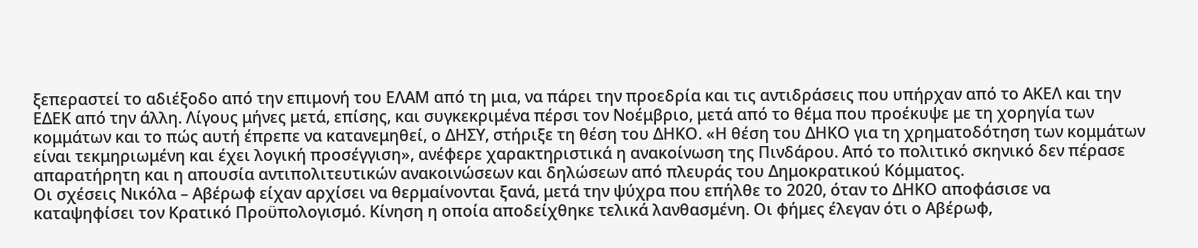ξεπεραστεί το αδιέξοδο από την επιμονή του ΕΛΑΜ από τη μια, να πάρει την προεδρία και τις αντιδράσεις που υπήρχαν από το ΑΚΕΛ και την ΕΔΕΚ από την άλλη. Λίγους μήνες μετά, επίσης, και συγκεκριμένα πέρσι τον Νοέμβριο, μετά από το θέμα που προέκυψε με τη χορηγία των κομμάτων και το πώς αυτή έπρεπε να κατανεμηθεί, ο ΔΗΣΥ, στήριξε τη θέση του ΔΗΚΟ. «Η θέση του ΔΗΚΟ για τη χρηματοδότηση των κομμάτων είναι τεκμηριωμένη και έχει λογική προσέγγιση», ανέφερε χαρακτηριστικά η ανακοίνωση της Πινδάρου. Από το πολιτικό σκηνικό δεν πέρασε απαρατήρητη και η απουσία αντιπολιτευτικών ανακοινώσεων και δηλώσεων από πλευράς του Δημοκρατικού Κόμματος.
Οι σχέσεις Νικόλα – Αβέρωφ είχαν αρχίσει να θερμαίνονται ξανά, μετά την ψύχρα που επήλθε το 2020, όταν το ΔΗΚΟ αποφάσισε να καταψηφίσει τον Κρατικό Προϋπολογισμό. Κίνηση η οποία αποδείχθηκε τελικά λανθασμένη. Οι φήμες έλεγαν ότι ο Αβέρωφ,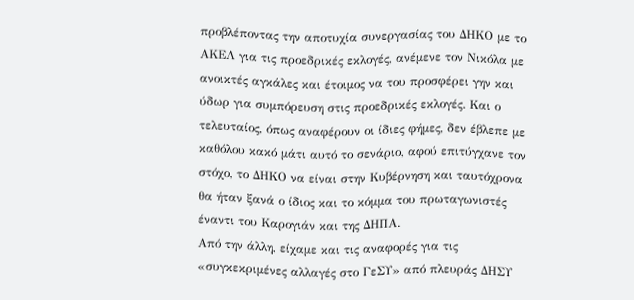προβλέποντας την αποτυχία συνεργασίας του ΔΗΚΟ με το ΑΚΕΛ για τις προεδρικές εκλογές, ανέμενε τον Νικόλα με ανοικτές αγκάλες και έτοιμος να του προσφέρει γην και ύδωρ για συμπόρευση στις προεδρικές εκλογές. Και ο τελευταίος, όπως αναφέρουν οι ίδιες φήμες, δεν έβλεπε με καθόλου κακό μάτι αυτό το σενάριο, αφού επιτύγχανε τον στόχο, το ΔΗΚΟ να είναι στην Κυβέρνηση και ταυτόχρονα θα ήταν ξανά ο ίδιος και το κόμμα του πρωταγωνιστές έναντι του Καρογιάν και της ΔΗΠΑ.
Από την άλλη, είχαμε και τις αναφορές για τις «συγκεκριμένες αλλαγές στο ΓεΣΥ» από πλευράς ΔΗΣΥ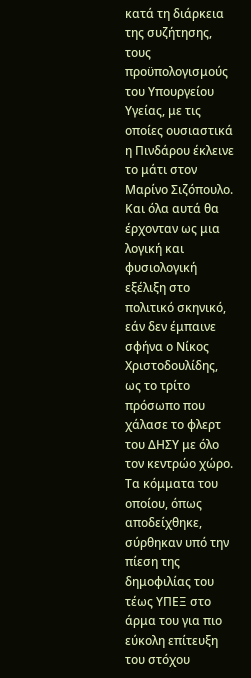κατά τη διάρκεια της συζήτησης, τους προϋπολογισμούς του Υπουργείου Υγείας, με τις οποίες ουσιαστικά η Πινδάρου έκλεινε το μάτι στον Μαρίνο Σιζόπουλο.
Και όλα αυτά θα έρχονταν ως μια λογική και φυσιολογική εξέλιξη στο πολιτικό σκηνικό, εάν δεν έμπαινε σφήνα ο Νίκος Χριστοδουλίδης, ως το τρίτο πρόσωπο που χάλασε το φλερτ του ΔΗΣΥ με όλο τον κεντρώο χώρο. Τα κόμματα του οποίου, όπως αποδείχθηκε, σύρθηκαν υπό την πίεση της δημοφιλίας του τέως ΥΠΕΞ στο άρμα του για πιο εύκολη επίτευξη του στόχου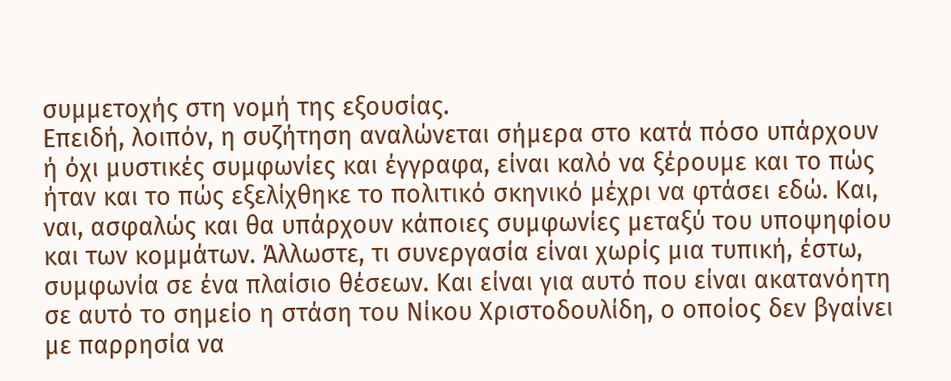συμμετοχής στη νομή της εξουσίας.
Επειδή, λοιπόν, η συζήτηση αναλώνεται σήμερα στο κατά πόσο υπάρχουν ή όχι μυστικές συμφωνίες και έγγραφα, είναι καλό να ξέρουμε και το πώς ήταν και το πώς εξελίχθηκε το πολιτικό σκηνικό μέχρι να φτάσει εδώ. Και, ναι, ασφαλώς και θα υπάρχουν κάποιες συμφωνίες μεταξύ του υποψηφίου και των κομμάτων. Άλλωστε, τι συνεργασία είναι χωρίς μια τυπική, έστω, συμφωνία σε ένα πλαίσιο θέσεων. Και είναι για αυτό που είναι ακατανόητη σε αυτό το σημείο η στάση του Νίκου Χριστοδουλίδη, ο οποίος δεν βγαίνει με παρρησία να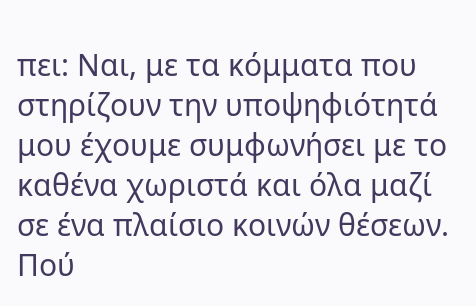πει: Ναι, με τα κόμματα που στηρίζουν την υποψηφιότητά μου έχουμε συμφωνήσει με το καθένα χωριστά και όλα μαζί σε ένα πλαίσιο κοινών θέσεων. Πού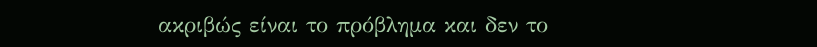ακριβώς είναι το πρόβλημα και δεν το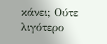κάνει; Ούτε λιγότερο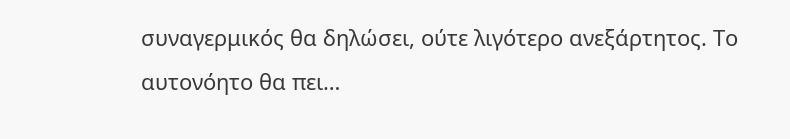συναγερμικός θα δηλώσει, ούτε λιγότερο ανεξάρτητος. Το αυτονόητο θα πει…